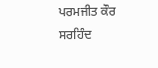ਪਰਮਜੀਤ ਕੌਰ ਸਰਹਿੰਦ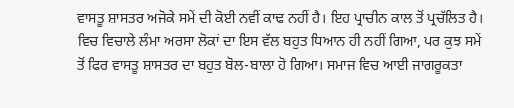ਵਾਸਤੂ ਸ਼ਾਸਤਰ ਅਜੋਕੇ ਸਮੇਂ ਦੀ ਕੋਈ ਨਵੀਂ ਕਾਢ ਨਹੀਂ ਹੈ। ਇਹ ਪ੍ਰਾਚੀਨ ਕਾਲ ਤੋਂ ਪ੍ਰਚੱਲਿਤ ਹੈ। ਵਿਚ ਵਿਚਾਲੇ ਲੰਮਾ ਅਰਸਾ ਲੋਕਾਂ ਦਾ ਇਸ ਵੱਲ ਬਹੁਤ ਧਿਆਨ ਹੀ ਨਹੀਂ ਗਿਆ, ਪਰ ਕੁਝ ਸਮੇਂ ਤੋਂ ਫਿਰ ਵਾਸਤੂ ਸ਼ਾਸਤਰ ਦਾ ਬਹੁਤ ਬੋਲ-ਬਾਲਾ ਹੋ ਗਿਆ। ਸਮਾਜ ਵਿਚ ਆਈ ਜਾਗਰੂਕਤਾ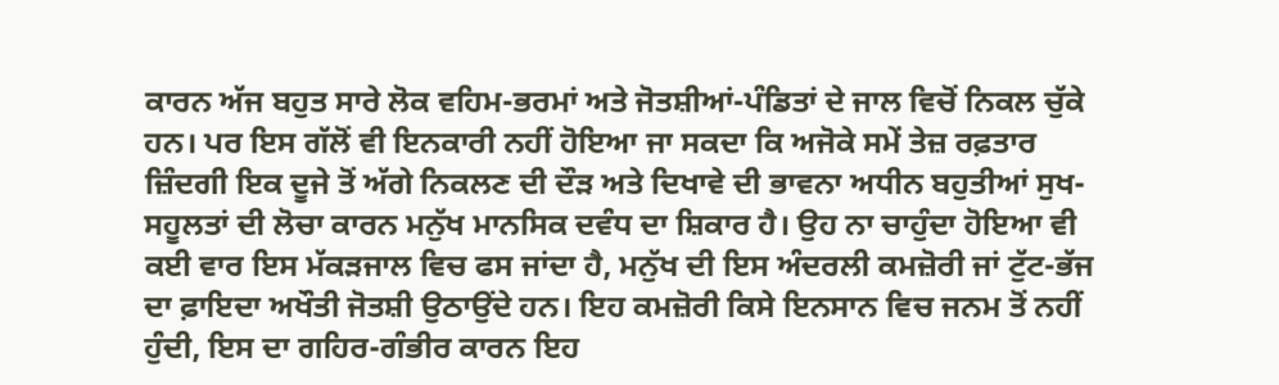ਕਾਰਨ ਅੱਜ ਬਹੁਤ ਸਾਰੇ ਲੋਕ ਵਹਿਮ-ਭਰਮਾਂ ਅਤੇ ਜੋਤਸ਼ੀਆਂ-ਪੰਡਿਤਾਂ ਦੇ ਜਾਲ ਵਿਚੋਂ ਨਿਕਲ ਚੁੱਕੇ ਹਨ। ਪਰ ਇਸ ਗੱਲੋਂ ਵੀ ਇਨਕਾਰੀ ਨਹੀਂ ਹੋਇਆ ਜਾ ਸਕਦਾ ਕਿ ਅਜੋਕੇ ਸਮੇਂ ਤੇਜ਼ ਰਫ਼ਤਾਰ ਜ਼ਿੰਦਗੀ ਇਕ ਦੂਜੇ ਤੋਂ ਅੱਗੇ ਨਿਕਲਣ ਦੀ ਦੌੜ ਅਤੇ ਦਿਖਾਵੇ ਦੀ ਭਾਵਨਾ ਅਧੀਨ ਬਹੁਤੀਆਂ ਸੁਖ-ਸਹੂਲਤਾਂ ਦੀ ਲੋਚਾ ਕਾਰਨ ਮਨੁੱਖ ਮਾਨਸਿਕ ਦਵੰਧ ਦਾ ਸ਼ਿਕਾਰ ਹੈ। ਉਹ ਨਾ ਚਾਹੁੰਦਾ ਹੋਇਆ ਵੀ ਕਈ ਵਾਰ ਇਸ ਮੱਕੜਜਾਲ ਵਿਚ ਫਸ ਜਾਂਦਾ ਹੈ, ਮਨੁੱਖ ਦੀ ਇਸ ਅੰਦਰਲੀ ਕਮਜ਼ੋਰੀ ਜਾਂ ਟੁੱਟ-ਭੱਜ ਦਾ ਫ਼ਾਇਦਾ ਅਖੌਤੀ ਜੋਤਸ਼ੀ ਉਠਾਉਂਦੇ ਹਨ। ਇਹ ਕਮਜ਼ੋਰੀ ਕਿਸੇ ਇਨਸਾਨ ਵਿਚ ਜਨਮ ਤੋਂ ਨਹੀਂ ਹੁੰਦੀ, ਇਸ ਦਾ ਗਹਿਰ-ਗੰਭੀਰ ਕਾਰਨ ਇਹ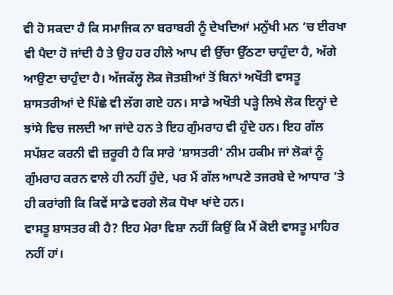ਵੀ ਹੋ ਸਕਦਾ ਹੈ ਕਿ ਸਮਾਜਿਕ ਨਾ ਬਰਾਬਰੀ ਨੂੰ ਦੇਖਦਿਆਂ ਮਨੁੱਖੀ ਮਨ ’ਚ ਈਰਖਾ ਵੀ ਪੈਦਾ ਹੋ ਜਾਂਦੀ ਹੈ ਤੇ ਉਹ ਹਰ ਹੀਲੇ ਆਪ ਵੀ ਉੱਚਾ ਉੱਠਣਾ ਚਾਹੁੰਦਾ ਹੈ, ਅੱਗੇ ਆਉਣਾ ਚਾਹੁੰਦਾ ਹੈ। ਅੱਜਕੱਲ੍ਹ ਲੋਕ ਜੋਤਸ਼ੀਆਂ ਤੋਂ ਬਿਨਾਂ ਅਖੌਤੀ ਵਾਸਤੂ ਸ਼ਾਸਤਰੀਆਂ ਦੇ ਪਿੱਛੇ ਵੀ ਲੱਗ ਗਏ ਹਨ। ਸਾਡੇ ਅਖੌਤੀ ਪੜ੍ਹੇ ਲਿਖੇ ਲੋਕ ਇਨ੍ਹਾਂ ਦੇ ਝਾਂਸੇ ਵਿਚ ਜਲਦੀ ਆ ਜਾਂਦੇ ਹਨ ਤੇ ਇਹ ਗੁੰਮਰਾਹ ਵੀ ਹੁੰਦੇ ਹਨ। ਇਹ ਗੱਲ ਸਪੱਸ਼ਟ ਕਰਨੀ ਵੀ ਜ਼ਰੂਰੀ ਹੈ ਕਿ ਸਾਰੇ ‘ਸ਼ਾਸਤਰੀ’ ਨੀਮ ਹਕੀਮ ਜਾਂ ਲੋਕਾਂ ਨੂੰ ਗੁੰਮਰਾਹ ਕਰਨ ਵਾਲੇ ਹੀ ਨਹੀਂ ਹੁੰਦੇ, ਪਰ ਮੈਂ ਗੱਲ ਆਪਣੇ ਤਜਰਬੇ ਦੇ ਆਧਾਰ ’ਤੇ ਹੀ ਕਰਾਂਗੀ ਕਿ ਕਿਵੇਂ ਸਾਡੇ ਵਰਗੇ ਲੋਕ ਧੋਖਾ ਖਾਂਦੇ ਹਨ।
ਵਾਸਤੂ ਸ਼ਾਸਤਰ ਕੀ ਹੈ? ਇਹ ਮੇਰਾ ਵਿਸ਼ਾ ਨਹੀਂ ਕਿਉਂ ਕਿ ਮੈਂ ਕੋਈ ਵਾਸਤੂ ਮਾਹਿਰ ਨਹੀਂ ਹਾਂ।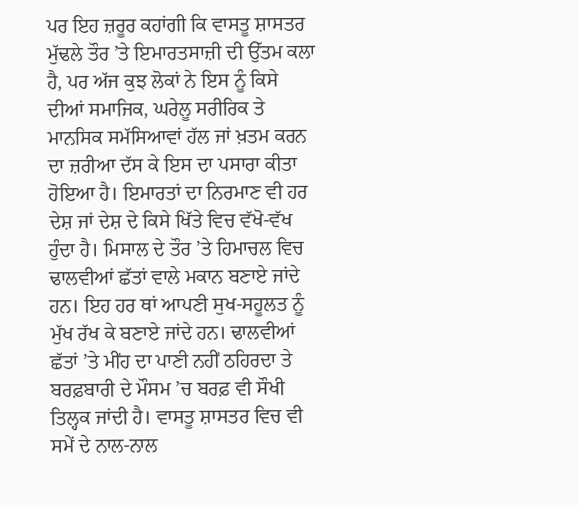ਪਰ ਇਹ ਜ਼ਰੂਰ ਕਹਾਂਗੀ ਕਿ ਵਾਸਤੂ ਸ਼ਾਸਤਰ ਮੁੱਢਲੇ ਤੌਰ ’ਤੇ ਇਮਾਰਤਸਾਜ਼ੀ ਦੀ ਉੱਤਮ ਕਲਾ ਹੈ, ਪਰ ਅੱਜ ਕੁਝ ਲੋਕਾਂ ਨੇ ਇਸ ਨੂੰ ਕਿਸੇ ਦੀਆਂ ਸਮਾਜਿਕ, ਘਰੇਲੂ ਸਰੀਰਿਕ ਤੇ ਮਾਨਸਿਕ ਸਮੱਸਿਆਵਾਂ ਹੱਲ ਜਾਂ ਖ਼ਤਮ ਕਰਨ ਦਾ ਜ਼ਰੀਆ ਦੱਸ ਕੇ ਇਸ ਦਾ ਪਸਾਰਾ ਕੀਤਾ ਹੋਇਆ ਹੈ। ਇਮਾਰਤਾਂ ਦਾ ਨਿਰਮਾਣ ਵੀ ਹਰ ਦੇਸ਼ ਜਾਂ ਦੇਸ਼ ਦੇ ਕਿਸੇ ਖਿੱਤੇ ਵਿਚ ਵੱਖੋ-ਵੱਖ ਹੁੰਦਾ ਹੈ। ਮਿਸਾਲ ਦੇ ਤੌਰ ’ਤੇ ਹਿਮਾਚਲ ਵਿਚ ਢਾਲਵੀਆਂ ਛੱਤਾਂ ਵਾਲੇ ਮਕਾਨ ਬਣਾਏ ਜਾਂਦੇ ਹਨ। ਇਹ ਹਰ ਥਾਂ ਆਪਣੀ ਸੁਖ-ਸਹੂਲਤ ਨੂੰ ਮੁੱਖ ਰੱਖ ਕੇ ਬਣਾਏ ਜਾਂਦੇ ਹਨ। ਢਾਲਵੀਆਂ ਛੱਤਾਂ ’ਤੇ ਮੀਂਹ ਦਾ ਪਾਣੀ ਨਹੀਂ ਠਹਿਰਦਾ ਤੇ ਬਰਫ਼ਬਾਰੀ ਦੇ ਮੌਸਮ ’ਚ ਬਰਫ਼ ਵੀ ਸੌਖੀ ਤਿਲ੍ਹਕ ਜਾਂਦੀ ਹੈ। ਵਾਸਤੂ ਸ਼ਾਸਤਰ ਵਿਚ ਵੀ ਸਮੇਂ ਦੇ ਨਾਲ-ਨਾਲ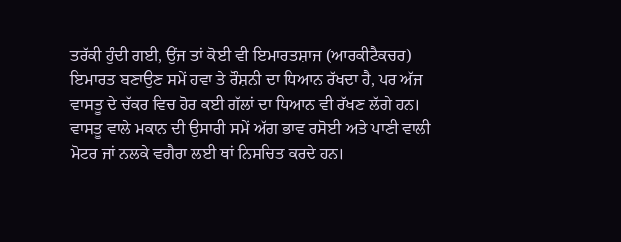ਤਰੱਕੀ ਹੁੰਦੀ ਗਈ, ਉਂਜ ਤਾਂ ਕੋਈ ਵੀ ਇਮਾਰਤਸ਼ਾਜ (ਆਰਕੀਟੈਕਚਰ) ਇਮਾਰਤ ਬਣਾਉਣ ਸਮੇਂ ਹਵਾ ਤੇ ਰੌਸ਼ਨੀ ਦਾ ਧਿਆਨ ਰੱਖਦਾ ਹੈ, ਪਰ ਅੱਜ ਵਾਸਤੂ ਦੇ ਚੱਕਰ ਵਿਚ ਹੋਰ ਕਈ ਗੱਲਾਂ ਦਾ ਧਿਆਨ ਵੀ ਰੱਖਣ ਲੱਗੇ ਹਨ। ਵਾਸਤੂ ਵਾਲੇ ਮਕਾਨ ਦੀ ਉਸਾਰੀ ਸਮੇਂ ਅੱਗ ਭਾਵ ਰਸੋਈ ਅਤੇ ਪਾਣੀ ਵਾਲੀ ਮੋਟਰ ਜਾਂ ਨਲਕੇ ਵਗੈਰਾ ਲਈ ਥਾਂ ਨਿਸਚਿਤ ਕਰਦੇ ਹਨ।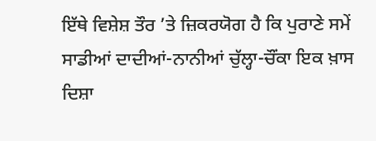ਇੱਥੇ ਵਿਸ਼ੇਸ਼ ਤੌਰ ’ਤੇ ਜ਼ਿਕਰਯੋਗ ਹੈ ਕਿ ਪੁਰਾਣੇ ਸਮੇਂ ਸਾਡੀਆਂ ਦਾਦੀਆਂ-ਨਾਨੀਆਂ ਚੁੱਲ੍ਹਾ-ਚੌਂਕਾ ਇਕ ਖ਼ਾਸ ਦਿਸ਼ਾ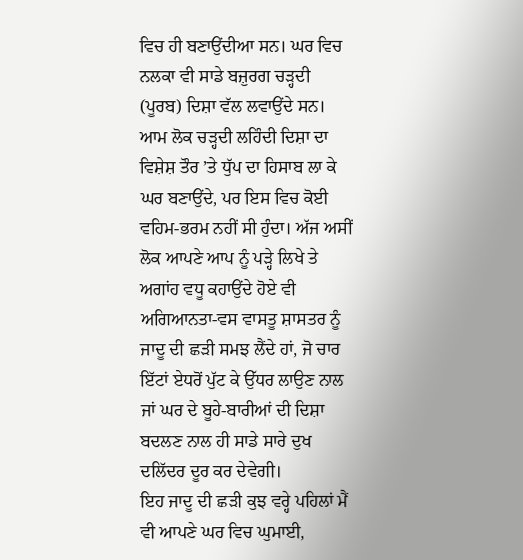ਵਿਚ ਹੀ ਬਣਾਉਂਦੀਆ ਸਨ। ਘਰ ਵਿਚ ਨਲਕਾ ਵੀ ਸਾਡੇ ਬਜ਼ੁਰਗ ਚੜ੍ਹਦੀ (ਪੂਰਬ) ਦਿਸ਼ਾ ਵੱਲ ਲਵਾਉਂਦੇ ਸਨ। ਆਮ ਲੋਕ ਚੜ੍ਹਦੀ ਲਹਿੰਦੀ ਦਿਸ਼ਾ ਦਾ ਵਿਸ਼ੇਸ਼ ਤੌਰ ’ਤੇ ਧੁੱਪ ਦਾ ਹਿਸਾਬ ਲਾ ਕੇ ਘਰ ਬਣਾਉਂਦੇ, ਪਰ ਇਸ ਵਿਚ ਕੋਈ ਵਹਿਮ-ਭਰਮ ਨਹੀਂ ਸੀ ਹੁੰਦਾ। ਅੱਜ ਅਸੀਂ ਲੋਕ ਆਪਣੇ ਆਪ ਨੂੰ ਪੜ੍ਹੇ ਲਿਖੇ ਤੇ ਅਗਾਂਹ ਵਧੂ ਕਹਾਉਂਦੇ ਹੋਏ ਵੀ ਅਗਿਆਨਤਾ-ਵਸ ਵਾਸਤੂ ਸ਼ਾਸਤਰ ਨੂੰ ਜਾਦੂ ਦੀ ਛੜੀ ਸਮਝ ਲੈਂਦੇ ਹਾਂ, ਜੋ ਚਾਰ ਇੱਟਾਂ ਏਧਰੋਂ ਪੁੱਟ ਕੇ ਉੱਧਰ ਲਾਉਣ ਨਾਲ ਜਾਂ ਘਰ ਦੇ ਬੂਹੇ-ਬਾਰੀਆਂ ਦੀ ਦਿਸ਼ਾ ਬਦਲਣ ਨਾਲ ਹੀ ਸਾਡੇ ਸਾਰੇ ਦੁਖ ਦਲਿੱਦਰ ਦੂਰ ਕਰ ਦੇਵੇਗੀ।
ਇਹ ਜਾਦੂ ਦੀ ਛੜੀ ਕੁਝ ਵਰ੍ਹੇ ਪਹਿਲਾਂ ਮੈਂ ਵੀ ਆਪਣੇ ਘਰ ਵਿਚ ਘੁਮਾਈ,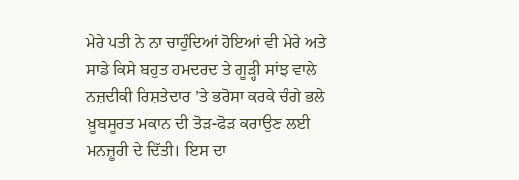ਮੇਰੇ ਪਤੀ ਨੇ ਨਾ ਚਾਹੁੰਦਿਆਂ ਹੋਇਆਂ ਵੀ ਮੇਰੇ ਅਤੇ ਸਾਡੇ ਕਿਸੇ ਬਹੁਤ ਹਮਦਰਦ ਤੇ ਗੂੜ੍ਹੀ ਸਾਂਝ ਵਾਲੇ ਨਜ਼ਦੀਕੀ ਰਿਸ਼ਤੇਦਾਰ ’ਤੇ ਭਰੋਸਾ ਕਰਕੇ ਚੰਗੇ ਭਲੇ ਖ਼ੂਬਸੂਰਤ ਮਕਾਨ ਦੀ ਤੋੜ-ਫੋੜ ਕਰਾਉਣ ਲਈ ਮਨਜ਼ੂਰੀ ਦੇ ਦਿੱਤੀ। ਇਸ ਦਾ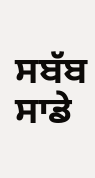ਸਬੱਬ ਸਾਡੇ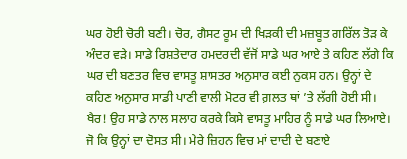ਘਰ ਹੋਈ ਚੋਰੀ ਬਣੀ। ਚੋਰ, ਗੈਸਟ ਰੂਮ ਦੀ ਖਿੜਕੀ ਦੀ ਮਜ਼ਬੂਤ ਗਰਿੱਲ ਤੋੜ ਕੇ ਅੰਦਰ ਵੜੇ। ਸਾਡੇ ਰਿਸ਼ਤੇਦਾਰ ਹਮਦਰਦੀ ਵੱਜੋਂ ਸਾਡੇ ਘਰ ਆਏ ਤੇ ਕਹਿਣ ਲੱਗੇ ਕਿ ਘਰ ਦੀ ਬਣਤਰ ਵਿਚ ਵਾਸਤੂ ਸ਼ਾਸਤਰ ਅਨੁਸਾਰ ਕਈ ਨੁਕਸ ਹਨ। ਉਨ੍ਹਾਂ ਦੇ ਕਹਿਣ ਅਨੁਸਾਰ ਸਾਡੀ ਪਾਣੀ ਵਾਲੀ ਮੋਟਰ ਵੀ ਗ਼ਲਤ ਥਾਂ ’ਤੇ ਲੱਗੀ ਹੋਈ ਸੀ। ਖੈਰ! ਉਹ ਸਾਡੇ ਨਾਲ ਸਲਾਹ ਕਰਕੇ ਕਿਸੇ ਵਾਸਤੂ ਮਾਹਿਰ ਨੂੰ ਸਾਡੇ ਘਰ ਲਿਆਏ। ਜੋ ਕਿ ਉਨ੍ਹਾਂ ਦਾ ਦੋਸਤ ਸੀ। ਮੇਰੇ ਜ਼ਿਹਨ ਵਿਚ ਮਾਂ ਦਾਦੀ ਦੇ ਬਣਾਏ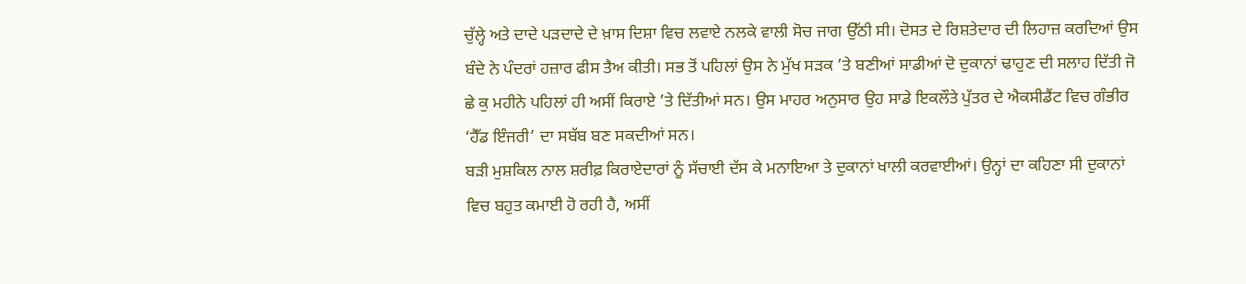ਚੁੱਲ੍ਹੇ ਅਤੇ ਦਾਦੇ ਪੜਦਾਦੇ ਦੇ ਖ਼ਾਸ ਦਿਸ਼ਾ ਵਿਚ ਲਵਾਏ ਨਲਕੇ ਵਾਲੀ ਸੋਚ ਜਾਗ ਉੱਠੀ ਸੀ। ਦੋਸਤ ਦੇ ਰਿਸ਼ਤੇਦਾਰ ਦੀ ਲਿਹਾਜ਼ ਕਰਦਿਆਂ ਉਸ ਬੰਦੇ ਨੇ ਪੰਦਰਾਂ ਹਜ਼ਾਰ ਫੀਸ ਤੈਅ ਕੀਤੀ। ਸਭ ਤੋਂ ਪਹਿਲਾਂ ਉਸ ਨੇ ਮੁੱਖ ਸੜਕ ’ਤੇ ਬਣੀਆਂ ਸਾਡੀਆਂ ਦੋ ਦੁਕਾਨਾਂ ਢਾਹੁਣ ਦੀ ਸਲਾਹ ਦਿੱਤੀ ਜੋ ਛੇ ਕੁ ਮਹੀਨੇ ਪਹਿਲਾਂ ਹੀ ਅਸੀਂ ਕਿਰਾਏ ’ਤੇ ਦਿੱਤੀਆਂ ਸਨ। ਉਸ ਮਾਹਰ ਅਨੁਸਾਰ ਉਹ ਸਾਡੇ ਇਕਲੌਤੇ ਪੁੱਤਰ ਦੇ ਐਕਸੀਡੈਂਟ ਵਿਚ ਗੰਭੀਰ ‘ਹੈੱਡ ਇੰਜਰੀ’ ਦਾ ਸਬੱਬ ਬਣ ਸਕਦੀਆਂ ਸਨ।
ਬੜੀ ਮੁਸ਼ਕਿਲ ਨਾਲ ਸ਼ਰੀਫ਼ ਕਿਰਾਏਦਾਰਾਂ ਨੂੰ ਸੱਚਾਈ ਦੱਸ ਕੇ ਮਨਾਇਆ ਤੇ ਦੁਕਾਨਾਂ ਖਾਲੀ ਕਰਵਾਈਆਂ। ਉਨ੍ਹਾਂ ਦਾ ਕਹਿਣਾ ਸੀ ਦੁਕਾਨਾਂ ਵਿਚ ਬਹੁਤ ਕਮਾਈ ਹੋ ਰਹੀ ਹੈ, ਅਸੀਂ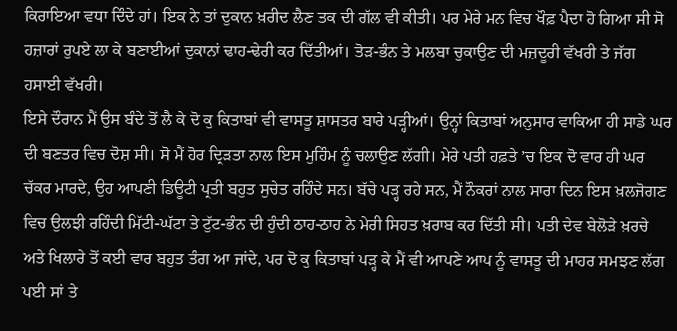ਕਿਰਾਇਆ ਵਧਾ ਦਿੰਦੇ ਹਾਂ। ਇਕ ਨੇ ਤਾਂ ਦੁਕਾਨ ਖ਼ਰੀਦ ਲੈਣ ਤਕ ਦੀ ਗੱਲ ਵੀ ਕੀਤੀ। ਪਰ ਮੇਰੇ ਮਨ ਵਿਚ ਖੌਫ਼ ਪੈਦਾ ਹੋ ਗਿਆ ਸੀ ਸੋ ਹਜ਼ਾਰਾਂ ਰੁਪਏ ਲਾ ਕੇ ਬਣਾਈਆਂ ਦੁਕਾਨਾਂ ਢਾਹ-ਢੇਰੀ ਕਰ ਦਿੱਤੀਆਂ। ਤੋੜ-ਭੰਨ ਤੇ ਮਲਬਾ ਚੁਕਾਉਣ ਦੀ ਮਜ਼ਦੂਰੀ ਵੱਖਰੀ ਤੇ ਜੱਗ ਹਸਾਈ ਵੱਖਰੀ।
ਇਸੇ ਦੌਰਾਨ ਮੈਂ ਉਸ ਬੰਦੇ ਤੋਂ ਲੈ ਕੇ ਦੋ ਕੁ ਕਿਤਾਬਾਂ ਵੀ ਵਾਸਤੂ ਸ਼ਾਸਤਰ ਬਾਰੇ ਪੜ੍ਹੀਆਂ। ਉਨ੍ਹਾਂ ਕਿਤਾਬਾਂ ਅਨੁਸਾਰ ਵਾਕਿਆ ਹੀ ਸਾਡੇ ਘਰ ਦੀ ਬਣਤਰ ਵਿਚ ਦੋਸ਼ ਸੀ। ਸੋ ਮੈਂ ਹੋਰ ਦ੍ਰਿੜਤਾ ਨਾਲ ਇਸ ਮੁਹਿੰਮ ਨੂੰ ਚਲਾਉਣ ਲੱਗੀ। ਮੇਰੇ ਪਤੀ ਹਫ਼ਤੇ ’ਚ ਇਕ ਦੋ ਵਾਰ ਹੀ ਘਰ ਚੱਕਰ ਮਾਰਦੇ, ਉਹ ਆਪਣੀ ਡਿਊਟੀ ਪ੍ਰਤੀ ਬਹੁਤ ਸੁਚੇਤ ਰਹਿੰਦੇ ਸਨ। ਬੱਚੇ ਪੜ੍ਹ ਰਹੇ ਸਨ, ਮੈਂ ਨੌਕਰਾਂ ਨਾਲ ਸਾਰਾ ਦਿਨ ਇਸ ਖ਼ਲਜੋਗਣ ਵਿਚ ਉਲਝੀ ਰਹਿੰਦੀ ਮਿੱਟੀ-ਘੱਟਾ ਤੇ ਟੁੱਟ-ਭੰਨ ਦੀ ਹੁੰਦੀ ਠਾਹ-ਠਾਹ ਨੇ ਮੇਰੀ ਸਿਹਤ ਖ਼ਰਾਬ ਕਰ ਦਿੱਤੀ ਸੀ। ਪਤੀ ਦੇਵ ਬੇਲੋੜੇ ਖ਼ਰਚੇ ਅਤੇ ਖਿਲਾਰੇ ਤੋਂ ਕਈ ਵਾਰ ਬਹੁਤ ਤੰਗ ਆ ਜਾਂਦੇ, ਪਰ ਦੋ ਕੁ ਕਿਤਾਬਾਂ ਪੜ੍ਹ ਕੇ ਮੈਂ ਵੀ ਆਪਣੇ ਆਪ ਨੂੰ ਵਾਸਤੂ ਦੀ ਮਾਹਰ ਸਮਝਣ ਲੱਗ ਪਈ ਸਾਂ ਤੇ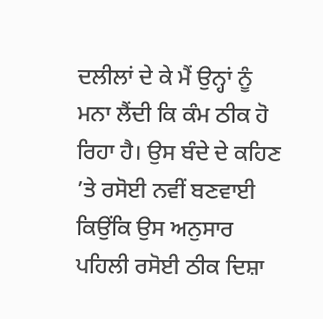ਦਲੀਲਾਂ ਦੇ ਕੇ ਮੈਂ ਉਨ੍ਹਾਂ ਨੂੰ ਮਨਾ ਲੈਂਦੀ ਕਿ ਕੰਮ ਠੀਕ ਹੋ ਰਿਹਾ ਹੈ। ਉਸ ਬੰਦੇ ਦੇ ਕਹਿਣ ’ਤੇ ਰਸੋਈ ਨਵੀਂ ਬਣਵਾਈ ਕਿਉਂਕਿ ਉਸ ਅਨੁਸਾਰ ਪਹਿਲੀ ਰਸੋਈ ਠੀਕ ਦਿਸ਼ਾ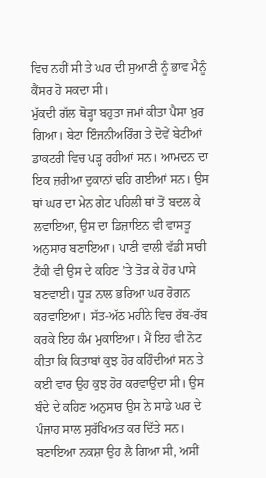ਵਿਚ ਨਹੀਂ ਸੀ ਤੇ ਘਰ ਦੀ ਸੁਆਣੀ ਨੂੰ ਭਾਵ ਮੈਨੂੰ ਕੈਂਸਰ ਹੋ ਸਕਦਾ ਸੀ।
ਮੁੱਕਦੀ ਗੱਲ ਥੋੜ੍ਹਾ ਬਹੁਤਾ ਜਮਾਂ ਕੀਤਾ ਪੈਸਾ ਖ਼ੁਰ ਗਿਆ। ਬੇਟਾ ਇੰਜਨੀਅਰਿੰਗ ਤੇ ਦੋਵੇਂ ਬੇਟੀਆਂ ਡਾਕਟਰੀ ਵਿਚ ਪੜ੍ਹ ਰਹੀਆਂ ਸਨ। ਆਮਦਨ ਦਾ ਇਕ ਜ਼ਰੀਆ ਦੁਕਾਨਾਂ ਢਹਿ ਗਈਆਂ ਸਨ। ਉਸ ਥਾਂ ਘਰ ਦਾ ਮੇਨ ਗੇਟ ਪਹਿਲੀ ਥਾਂ ਤੋਂ ਬਦਲ ਕੇ ਲਵਾਇਆ, ਉਸ ਦਾ ਡਿਜ਼ਾਇਨ ਵੀ ਵਾਸਤੂ ਅਨੁਸਾਰ ਬਣਾਇਆ। ਪਾਣੀ ਵਾਲੀ ਵੱਡੀ ਸਾਰੀ ਟੈਂਕੀ ਵੀ ਉਸ ਦੇ ਕਹਿਣ ’ਤੇ ਤੋੜ ਕੇ ਹੋਰ ਪਾਸੇ ਬਣਵਾਈ। ਧੂੜ ਨਾਲ ਭਰਿਆ ਘਰ ਰੋਗਨ ਕਰਵਾਇਆ। ਸੱਤ-ਅੱਠ ਮਹੀਨੇ ਵਿਚ ਰੱਬ-ਰੱਬ ਕਰਕੇ ਇਹ ਕੰਮ ਮੁਕਾਇਆ। ਮੈਂ ਇਹ ਵੀ ਨੋਟ ਕੀਤਾ ਕਿ ਕਿਤਾਬਾਂ ਕੁਝ ਹੋਰ ਕਹਿੰਦੀਆਂ ਸਨ ਤੇ ਕਈ ਵਾਰ ਉਹ ਕੁਝ ਹੋਰ ਕਰਵਾਉਂਦਾ ਸੀ। ਉਸ ਬੰਦੇ ਦੇ ਕਹਿਣ ਅਨੁਸਾਰ ਉਸ ਨੇ ਸਾਡੇ ਘਰ ਦੇ ਪੰਜਾਹ ਸਾਲ ਸੁਰੱਖਿਅਤ ਕਰ ਦਿੱਤੇ ਸਨ। ਬਣਾਇਆ ਨਕਸ਼ਾ ਉਹ ਲੈ ਗਿਆ ਸੀ, ਅਸੀਂ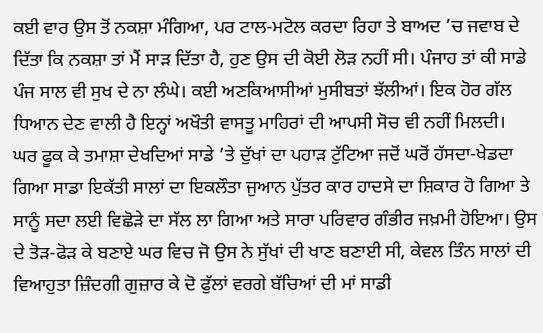ਕਈ ਵਾਰ ਉਸ ਤੋਂ ਨਕਸ਼ਾ ਮੰਗਿਆ, ਪਰ ਟਾਲ-ਮਟੋਲ ਕਰਦਾ ਰਿਹਾ ਤੇ ਬਾਅਦ ’ਚ ਜਵਾਬ ਦੇ ਦਿੱਤਾ ਕਿ ਨਕਸ਼ਾ ਤਾਂ ਮੈਂ ਸਾੜ ਦਿੱਤਾ ਹੈ, ਹੁਣ ਉਸ ਦੀ ਕੋਈ ਲੋੜ ਨਹੀਂ ਸੀ। ਪੰਜਾਹ ਤਾਂ ਕੀ ਸਾਡੇ ਪੰਜ ਸਾਲ ਵੀ ਸੁਖ ਦੇ ਨਾ ਲੰਘੇ। ਕਈ ਅਣਕਿਆਸੀਆਂ ਮੁਸੀਬਤਾਂ ਝੱਲੀਆਂ। ਇਕ ਹੋਰ ਗੱਲ ਧਿਆਨ ਦੇਣ ਵਾਲੀ ਹੈ ਇਨ੍ਹਾਂ ਅਖੌਤੀ ਵਾਸਤੂ ਮਾਹਿਰਾਂ ਦੀ ਆਪਸੀ ਸੋਚ ਵੀ ਨਹੀਂ ਮਿਲਦੀ।
ਘਰ ਫੂਕ ਕੇ ਤਮਾਸ਼ਾ ਦੇਖਦਿਆਂ ਸਾਡੇ ’ਤੇ ਦੁੱਖਾਂ ਦਾ ਪਹਾੜ ਟੁੱਟਿਆ ਜਦੋਂ ਘਰੋਂ ਹੱਸਦਾ-ਖੇਡਦਾ ਗਿਆ ਸਾਡਾ ਇਕੱਤੀ ਸਾਲਾਂ ਦਾ ਇਕਲੌਤਾ ਜੁਆਨ ਪੁੱਤਰ ਕਾਰ ਹਾਦਸੇ ਦਾ ਸ਼ਿਕਾਰ ਹੋ ਗਿਆ ਤੇ ਸਾਨੂੰ ਸਦਾ ਲਈ ਵਿਛੋੜੇ ਦਾ ਸੱਲ ਲਾ ਗਿਆ ਅਤੇ ਸਾਰਾ ਪਰਿਵਾਰ ਗੰਭੀਰ ਜਖ਼ਮੀ ਹੋਇਆ। ਉਸ ਦੇ ਤੋੜ-ਫੋੜ ਕੇ ਬਣਾਏ ਘਰ ਵਿਚ ਜੋ ਉਸ ਨੇ ਸੁੱਖਾਂ ਦੀ ਖਾਣ ਬਣਾਈ ਸੀ, ਕੇਵਲ ਤਿੰਨ ਸਾਲਾਂ ਦੀ ਵਿਆਹੁਤਾ ਜ਼ਿੰਦਗੀ ਗੁਜ਼ਾਰ ਕੇ ਦੋ ਫੁੱਲਾਂ ਵਰਗੇ ਬੱਚਿਆਂ ਦੀ ਮਾਂ ਸਾਡੀ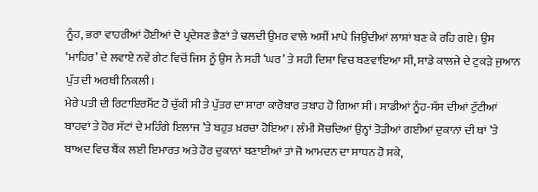ਨੂੰਹ, ਭਰਾ ਵਾਹਰੀਆਂ ਹੋਈਆਂ ਦੋ ਪ੍ਰਦੇਸਣ ਭੈਣਾਂ ਤੇ ਢਲਦੀ ਉਮਰ ਵਾਲੇ ਅਸੀਂ ਮਾਪੇ ਜਿਉਂਦੀਆਂ ਲਾਸ਼ਾਂ ਬਣ ਕੇ ਰਹਿ ਗਏ। ਉਸ ‘ਮਾਹਿਰ’ ਦੇ ਲਵਾਏ ਨਵੇਂ ਗੇਟ ਵਿਚੋਂ ਜਿਸ ਨੂੰ ਉਸ ਨੇ ਸਹੀ ‘ਘਰ’ ਤੇ ਸਹੀ ਦਿਸ਼ਾ ਵਿਚ ਬਣਵਾਇਆ ਸੀ, ਸਾਡੇ ਕਾਲਜੇ ਦੇ ਟੁਕੜੇ ਜੁਆਨ ਪੁੱਤ ਦੀ ਅਰਥੀ ਨਿਕਲੀ।
ਮੇਰੇ ਪਤੀ ਦੀ ਰਿਟਾਇਰਮੈਂਟ ਹੋ ਚੁੱਕੀ ਸੀ ਤੇ ਪੁੱਤਰ ਦਾ ਸਾਰਾ ਕਾਰੋਬਾਰ ਤਬਾਹ ਹੋ ਗਿਆ ਸੀ। ਸਾਡੀਆਂ ਨੂੰਹ-ਸੱਸ ਦੀਆਂ ਟੁੱਟੀਆਂ ਬਾਹਵਾਂ ਤੇ ਹੋਰ ਸੱਟਾਂ ਦੇ ਮਹਿੰਗੇ ਇਲਾਜ ’ਤੇ ਬਹੁਤ ਖ਼ਰਚਾ ਹੋਇਆ। ਲੰਮੀ ਸੋਚਦਿਆਂ ਉਨ੍ਹਾਂ ਤੋੜੀਆਂ ਗਈਆਂ ਦੁਕਾਨਾਂ ਦੀ ਥਾਂ ’ਤੇ ਬਾਅਦ ਵਿਚ ਬੈਂਕ ਲਈ ਇਮਾਰਤ ਅਤੇ ਹੋਰ ਦੁਕਾਨਾਂ ਬਣਾਈਆਂ ਤਾਂ ਜੋ ਆਮਦਨ ਦਾ ਸਾਧਨ ਹੋ ਸਕੇ,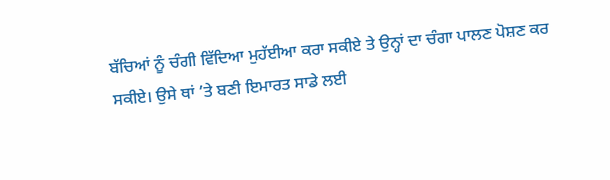ਬੱਚਿਆਂ ਨੂੰ ਚੰਗੀ ਵਿੱਦਿਆ ਮੁਹੱਈਆ ਕਰਾ ਸਕੀਏ ਤੇ ਉਨ੍ਹਾਂ ਦਾ ਚੰਗਾ ਪਾਲਣ ਪੋਸ਼ਣ ਕਰ ਸਕੀਏ। ਉਸੇ ਥਾਂ ’ਤੇ ਬਣੀ ਇਮਾਰਤ ਸਾਡੇ ਲਈ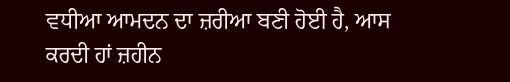ਵਧੀਆ ਆਮਦਨ ਦਾ ਜ਼ਰੀਆ ਬਣੀ ਹੋਈ ਹੈ, ਆਸ ਕਰਦੀ ਹਾਂ ਜ਼ਹੀਨ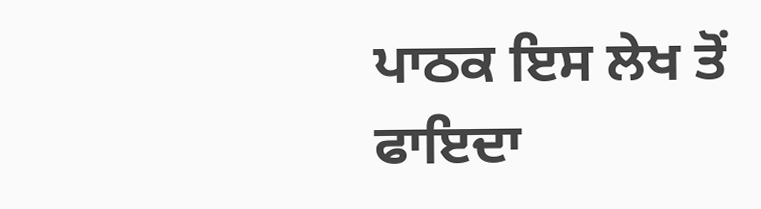ਪਾਠਕ ਇਸ ਲੇਖ ਤੋਂ ਫਾਇਦਾ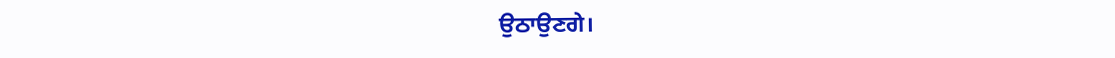ਉਠਾਉਣਗੇ।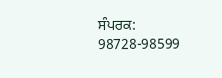ਸੰਪਰਕ: 98728-98599